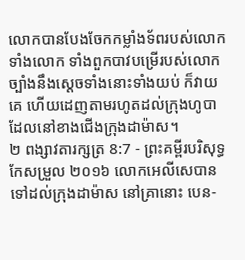លោកបានបែងចែកកម្លាំងទ័ពរបស់លោក ទាំងលោក ទាំងពួកបាវបម្រើរបស់លោក ច្បាំងនឹងស្ដេចទាំងនោះទាំងយប់ ក៏វាយគេ ហើយដេញតាមរហូតដល់ក្រុងហូបា ដែលនៅខាងជើងក្រុងដាម៉ាស។
២ ពង្សាវតារក្សត្រ 8:7 - ព្រះគម្ពីរបរិសុទ្ធកែសម្រួល ២០១៦ លោកអេលីសេបានទៅដល់ក្រុងដាម៉ាស នៅគ្រានោះ បេន-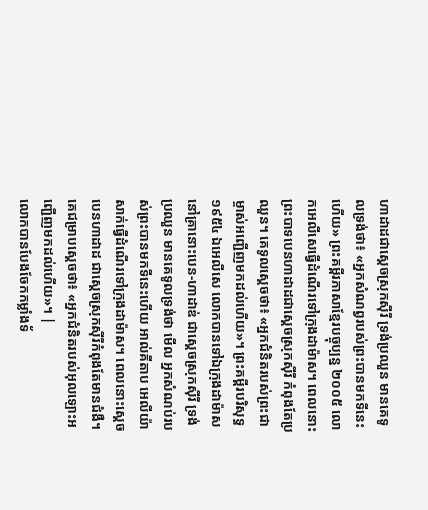ហាដាដជាស្តេចស្រុកស៊ីរី ទ្រង់ប្រឈួន មានគេទូលទ្រង់ថា៖ «អ្នកសំណព្វរបស់ព្រះបានមកទីនេះហើយ» ព្រះគម្ពីរភាសាខ្មែរបច្ចុប្បន្ន ២០០៥ លោកអេលីសេធ្វើដំណើរទៅក្រុងដាម៉ាស។ ពេលនោះ ព្រះបាទបេនហាដាដជាស្ដេចស្រុកស៊ីរី កំពុងតែប្រឈួន។ គេទូលស្ដេចថា៖ «អ្នកជំនិតរបស់ព្រះជាម្ចាស់អញ្ជើញមកដល់ហើយ»។ ព្រះគម្ពីរបរិសុទ្ធ ១៩៥៤ ឯអេលីសេ លោកបានទៅឯក្រុងដាម៉ាស នៅគ្រានោះបេន-ហាដាឌ់ ជាស្តេចស្រុកស៊ីរី ទ្រង់ប្រឈួន មានគេទូលទ្រង់ថា មើល អ្នកសំណប់របស់ព្រះបានមកទីនេះហើយ អាល់គីតាប អេលីយ៉ាសាក់ធ្វើដំណើរទៅក្រុងដាម៉ាស។ ពេលនោះស្តេចបេនហាដាដ ជាស្តេចស្រុកស៊ីរីកំពុងតែមានជំងឺ។ គេជម្រាបស្តេចថា៖ «អ្នកជំនិតរបស់អុលឡោះអញ្ជើញមកដល់ហើយ»។ |
លោកបានបែងចែកកម្លាំងទ័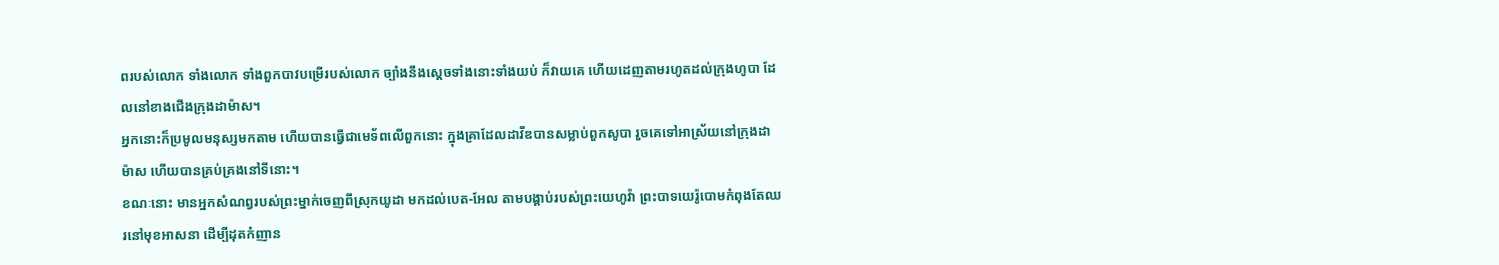ពរបស់លោក ទាំងលោក ទាំងពួកបាវបម្រើរបស់លោក ច្បាំងនឹងស្ដេចទាំងនោះទាំងយប់ ក៏វាយគេ ហើយដេញតាមរហូតដល់ក្រុងហូបា ដែលនៅខាងជើងក្រុងដាម៉ាស។
អ្នកនោះក៏ប្រមូលមនុស្សមកតាម ហើយបានធ្វើជាមេទ័ពលើពួកនោះ ក្នុងគ្រាដែលដាវីឌបានសម្លាប់ពួកសូបា រួចគេទៅអាស្រ័យនៅក្រុងដាម៉ាស ហើយបានគ្រប់គ្រងនៅទីនោះ។
ខណៈនោះ មានអ្នកសំណព្វរបស់ព្រះម្នាក់ចេញពីស្រុកយូដា មកដល់បេត-អែល តាមបង្គាប់របស់ព្រះយេហូវ៉ា ព្រះបាទយេរ៉ូបោមកំពុងតែឈរនៅមុខអាសនា ដើម្បីដុតកំញាន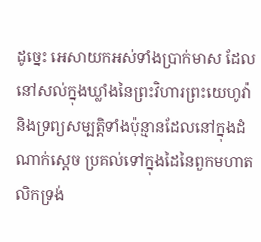ដូច្នេះ អេសាយកអស់ទាំងប្រាក់មាស ដែលនៅសល់ក្នុងឃ្លាំងនៃព្រះវិហារព្រះយេហូវ៉ា និងទ្រព្យសម្បត្តិទាំងប៉ុន្មានដែលនៅក្នុងដំណាក់ស្តេច ប្រគល់ទៅក្នុងដៃនៃពួកមហាតលិកទ្រង់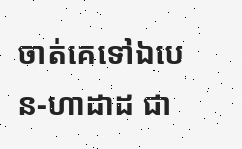ចាត់គេទៅឯបេន-ហាដាដ ជា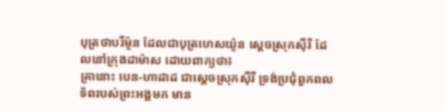បុត្រថាបរីម៉ូន ដែលជាបុត្រហេសយ៉ូន ស្តេចស្រុកស៊ីរី ដែលនៅក្រុងដាម៉ាស ដោយពាក្យថា៖
គ្រានោះ បេន-ហាដាដ ជាស្តេចស្រុកស៊ីរី ទ្រង់ប្រជុំពួកពលទ័ពរបស់ព្រះអង្គមក មាន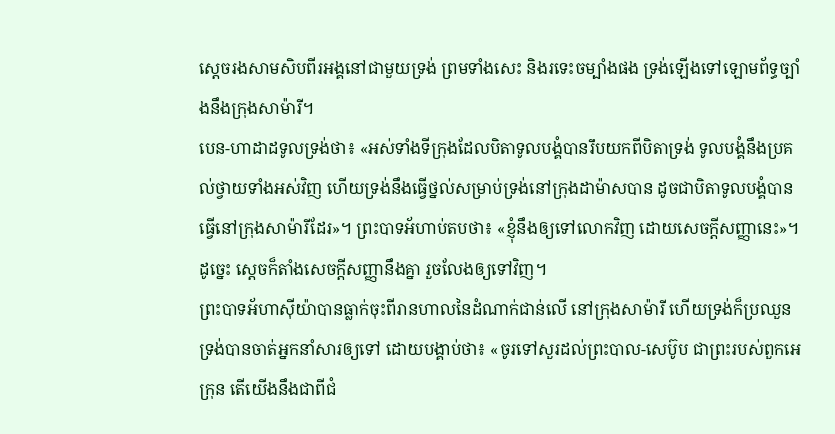ស្តេចរងសាមសិបពីរអង្គនៅជាមួយទ្រង់ ព្រមទាំងសេះ និងរទេះចម្បាំងផង ទ្រង់ឡើងទៅឡោមព័ទ្ធច្បាំងនឹងក្រុងសាម៉ារី។
បេន-ហាដាដទូលទ្រង់ថា៖ «អស់ទាំងទីក្រុងដែលបិតាទូលបង្គំបានរឹបយកពីបិតាទ្រង់ ទូលបង្គំនឹងប្រគល់ថ្វាយទាំងអស់វិញ ហើយទ្រង់នឹងធ្វើថ្នល់សម្រាប់ទ្រង់នៅក្រុងដាម៉ាសបាន ដូចជាបិតាទូលបង្គំបានធ្វើនៅក្រុងសាម៉ារីដែរ»។ ព្រះបាទអ័ហាប់តបថា៖ «ខ្ញុំនឹងឲ្យទៅលោកវិញ ដោយសេចក្ដីសញ្ញានេះ»។ ដូច្នេះ ស្ដេចក៏តាំងសេចក្ដីសញ្ញានឹងគ្នា រួចលែងឲ្យទៅវិញ។
ព្រះបាទអ័ហាស៊ីយ៉ាបានធ្លាក់ចុះពីរានហាលនៃដំណាក់ជាន់លើ នៅក្រុងសាម៉ារី ហើយទ្រង់ក៏ប្រឈួន ទ្រង់បានចាត់អ្នកនាំសារឲ្យទៅ ដោយបង្គាប់ថា៖ «ចូរទៅសួរដល់ព្រះបាល-សេប៊ូប ជាព្រះរបស់ពួកអេក្រុន តើយើងនឹងជាពីជំ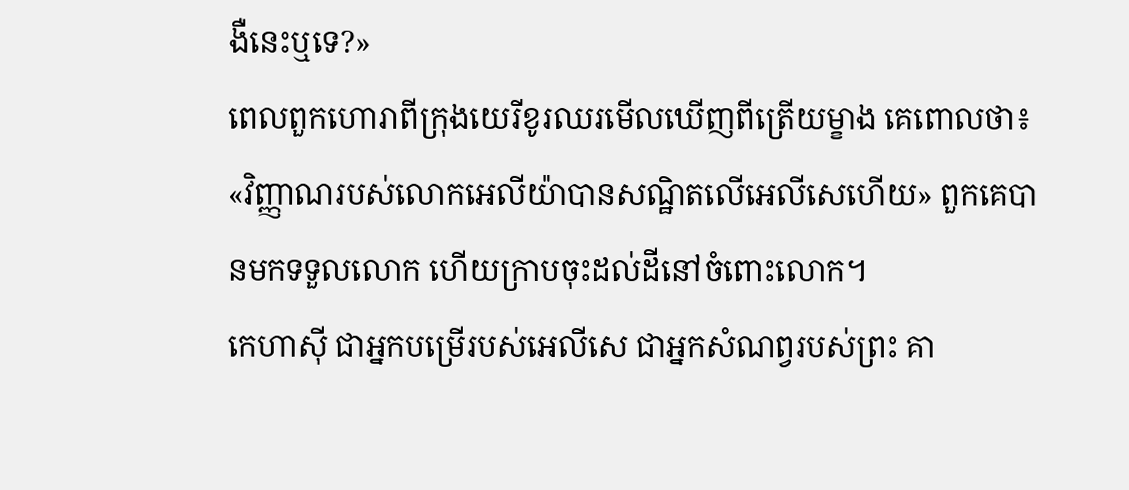ងឺនេះឬទេ?»
ពេលពួកហោរាពីក្រុងយេរីខូរឈរមើលឃើញពីត្រើយម្ខាង គេពោលថា៖ «វិញ្ញាណរបស់លោកអេលីយ៉ាបានសណ្ឋិតលើអេលីសេហើយ» ពួកគេបានមកទទួលលោក ហើយក្រាបចុះដល់ដីនៅចំពោះលោក។
កេហាស៊ី ជាអ្នកបម្រើរបស់អេលីសេ ជាអ្នកសំណព្វរបស់ព្រះ គា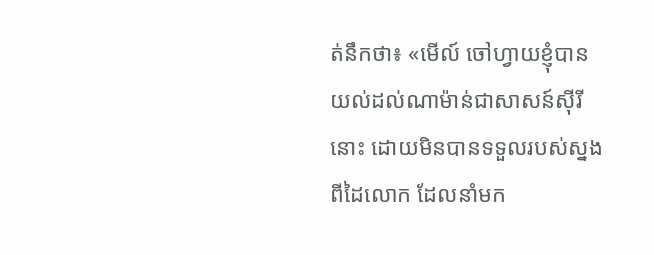ត់នឹកថា៖ «មើល៍ ចៅហ្វាយខ្ញុំបានយល់ដល់ណាម៉ាន់ជាសាសន៍ស៊ីរីនោះ ដោយមិនបានទទួលរបស់ស្នងពីដៃលោក ដែលនាំមក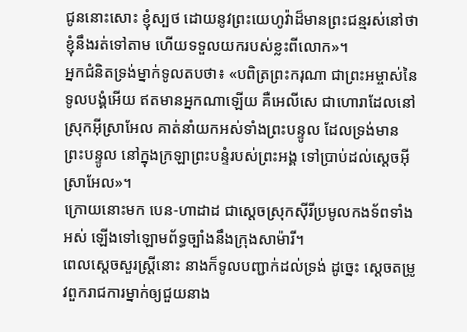ជូននោះសោះ ខ្ញុំស្បថ ដោយនូវព្រះយេហូវ៉ាដ៏មានព្រះជន្មរស់នៅថា ខ្ញុំនឹងរត់ទៅតាម ហើយទទួលយករបស់ខ្លះពីលោក»។
អ្នកជំនិតទ្រង់ម្នាក់ទូលតបថា៖ «បពិត្រព្រះករុណា ជាព្រះអម្ចាស់នៃទូលបង្គំអើយ ឥតមានអ្នកណាឡើយ គឺអេលីសេ ជាហោរាដែលនៅស្រុកអ៊ីស្រាអែល គាត់នាំយកអស់ទាំងព្រះបន្ទូល ដែលទ្រង់មានព្រះបន្ទូល នៅក្នុងក្រឡាព្រះបន្ទំរបស់ព្រះអង្គ ទៅប្រាប់ដល់ស្តេចអ៊ីស្រាអែល»។
ក្រោយនោះមក បេន-ហាដាដ ជាស្តេចស្រុកស៊ីរីប្រមូលកងទ័ពទាំងអស់ ឡើងទៅឡោមព័ទ្ធច្បាំងនឹងក្រុងសាម៉ារី។
ពេលស្តេចសួរស្ត្រីនោះ នាងក៏ទូលបញ្ជាក់ដល់ទ្រង់ ដូច្នេះ ស្ដេចតម្រូវពួករាជការម្នាក់ឲ្យជួយនាង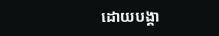ដោយបង្គា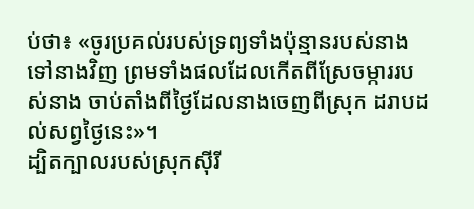ប់ថា៖ «ចូរប្រគល់របស់ទ្រព្យទាំងប៉ុន្មានរបស់នាងទៅនាងវិញ ព្រមទាំងផលដែលកើតពីស្រែចម្ការរបស់នាង ចាប់តាំងពីថ្ងៃដែលនាងចេញពីស្រុក ដរាបដល់សព្វថ្ងៃនេះ»។
ដ្បិតក្បាលរបស់ស្រុកស៊ីរី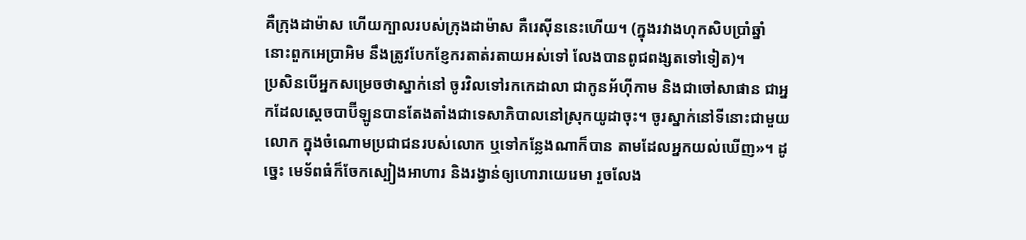គឺក្រុងដាម៉ាស ហើយក្បាលរបស់ក្រុងដាម៉ាស គឺរេស៊ីននេះហើយ។ (ក្នុងរវាងហុកសិបប្រាំឆ្នាំ នោះពួកអេប្រាអិម នឹងត្រូវបែកខ្ញែករតាត់រតាយអស់ទៅ លែងបានពូជពង្សតទៅទៀត)។
ប្រសិនបើអ្នកសម្រេចថាស្នាក់នៅ ចូរវិលទៅរកកេដាលា ជាកូនអ័ហ៊ីកាម និងជាចៅសាផាន ជាអ្នកដែលស្តេចបាប៊ីឡូនបានតែងតាំងជាទេសាភិបាលនៅស្រុកយូដាចុះ។ ចូរស្នាក់នៅទីនោះជាមួយលោក ក្នុងចំណោមប្រជាជនរបស់លោក ឬទៅកន្លែងណាក៏បាន តាមដែលអ្នកយល់ឃើញ»។ ដូច្នេះ មេទ័ពធំក៏ចែកស្បៀងអាហារ និងរង្វាន់ឲ្យហោរាយេរេមា រួចលែង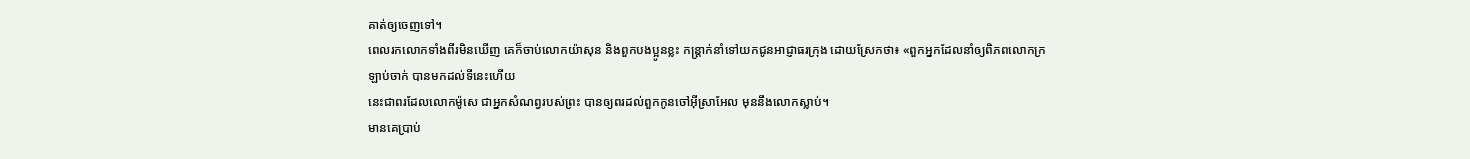គាត់ឲ្យចេញទៅ។
ពេលរកលោកទាំងពីរមិនឃើញ គេក៏ចាប់លោកយ៉ាសុន និងពួកបងប្អូនខ្លះ កន្ត្រាក់នាំទៅយកជូនអាជ្ញាធរក្រុង ដោយស្រែកថា៖ «ពួកអ្នកដែលនាំឲ្យពិភពលោកក្រឡាប់ចាក់ បានមកដល់ទីនេះហើយ
នេះជាពរដែលលោកម៉ូសេ ជាអ្នកសំណព្វរបស់ព្រះ បានឲ្យពរដល់ពួកកូនចៅអ៊ីស្រាអែល មុននឹងលោកស្លាប់។
មានគេប្រាប់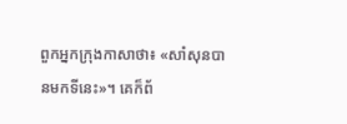ពួកអ្នកក្រុងកាសាថា៖ «សាំសុនបានមកទីនេះ»។ គេក៏ព័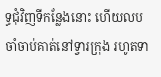ទ្ធជុំវិញទីកន្លែងនោះ ហើយលបចាំចាប់គាត់នៅទ្វារក្រុង រហូតទា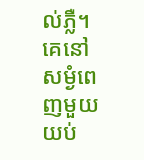ល់ភ្លឺ។ គេនៅសម្ងំពេញមួយយប់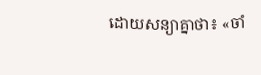ដោយសន្យាគ្នាថា៖ «ចាំ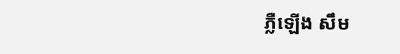ភ្លឺឡើង សឹម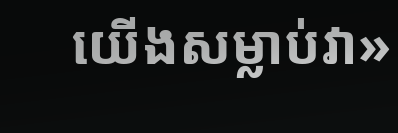យើងសម្លាប់វា»